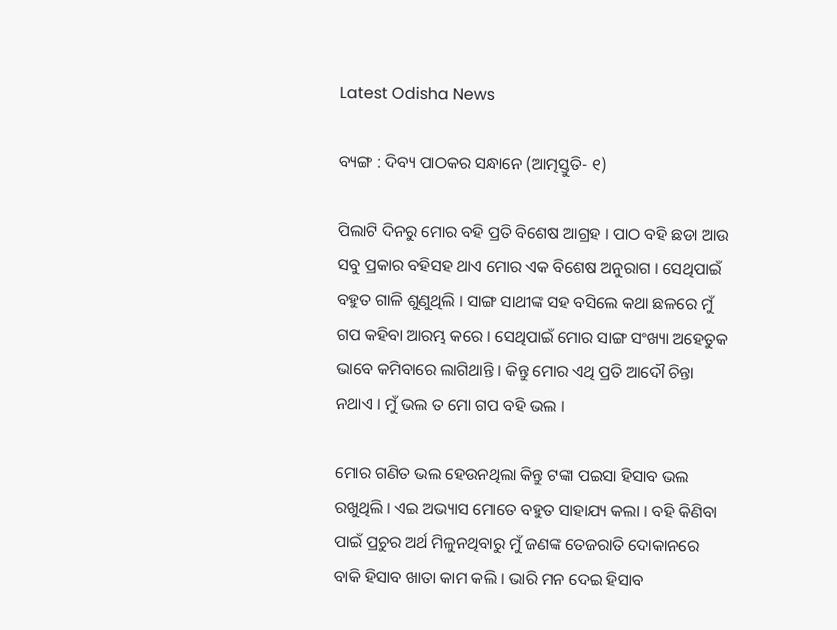Latest Odisha News

ବ୍ୟଙ୍ଗ : ଦିବ୍ୟ ପାଠକର ସନ୍ଧାନେ (ଆତ୍ମସ୍ତୁତି- ୧)

ପିଲାଟି ଦିନରୁ ମୋର ବହି ପ୍ରତି ବିଶେଷ ଆଗ୍ରହ । ପାଠ ବହି ଛଡା ଆଉ ସବୁ ପ୍ରକାର ବହିସହ ଥାଏ ମୋର ଏକ ବିଶେଷ ଅନୁରାଗ । ସେଥିପାଇଁ ବହୁତ ଗାଳି ଶୁଣୁଥିଲି । ସାଙ୍ଗ ସାଥୀଙ୍କ ସହ ବସିଲେ କଥା ଛଳରେ ମୁଁ ଗପ କହିବା ଆରମ୍ଭ କରେ । ସେଥିପାଇଁ ମୋର ସାଙ୍ଗ ସଂଖ୍ୟା ଅହେତୁକ ଭାବେ କମିବାରେ ଲାଗିଥାନ୍ତି । କିନ୍ତୁ ମୋର ଏଥି ପ୍ରତି ଆଦୌ ଚିନ୍ତା ନଥାଏ । ମୁଁ ଭଲ ତ ମୋ ଗପ ବହି ଭଲ ।

ମୋର ଗଣିତ ଭଲ ହେଉନଥିଲା କିନ୍ତୁ ଟଙ୍କା ପଇସା ହିସାବ ଭଲ ରଖୁଥିଲି । ଏଇ ଅଭ୍ୟାସ ମୋତେ ବହୁତ ସାହାଯ୍ୟ କଲା । ବହି କିଣିବା ପାଇଁ ପ୍ରଚୁର ଅର୍ଥ ମିଳୁନଥିବାରୁ ମୁଁ ଜଣଙ୍କ ତେଜରାତି ଦୋକାନରେ ବାକି ହିସାବ ଖାତା କାମ କଲି । ଭାରି ମନ ଦେଇ ହିସାବ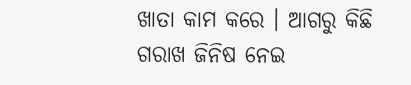ଖାତା କାମ କରେ । ଆଗରୁ କିଛି ଗରାଖ ଜିନିଷ ନେଇ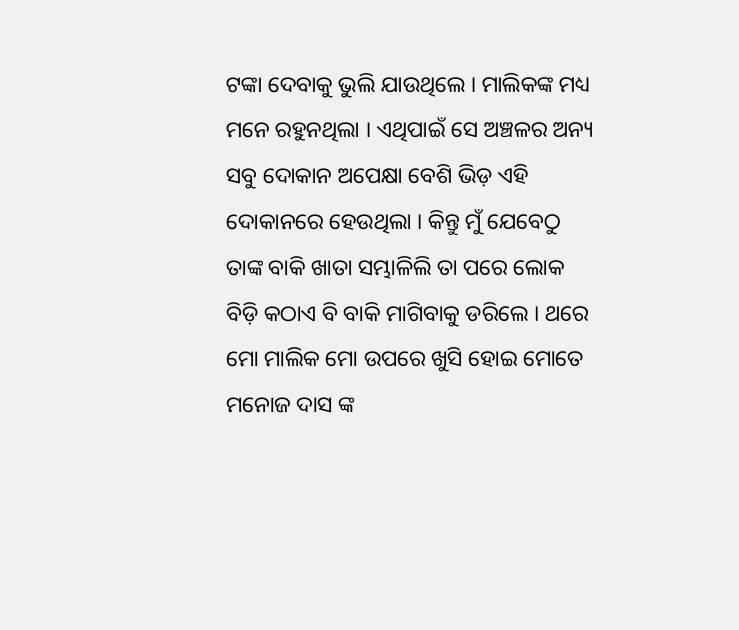ଟଙ୍କା ଦେବାକୁ ଭୁଲି ଯାଉଥିଲେ । ମାଲିକଙ୍କ ମଧ୍ୟ ମନେ ରହୁନଥିଲା । ଏଥିପାଇଁ ସେ ଅଞ୍ଚଳର ଅନ୍ୟ ସବୁ ଦୋକାନ ଅପେକ୍ଷା ବେଶି ଭିଡ଼ ଏହି ଦୋକାନରେ ହେଉଥିଲା । କିନ୍ତୁ ମୁଁ ଯେବେଠୁ ତାଙ୍କ ବାକି ଖାତା ସମ୍ଭାଳିଲି ତା ପରେ ଲୋକ ବିଡ଼ି କଠାଏ ବି ବାକି ମାଗିବାକୁ ଡରିଲେ । ଥରେ ମୋ ମାଲିକ ମୋ ଉପରେ ଖୁସି ହୋଇ ମୋତେ ମନୋଜ ଦାସ ଙ୍କ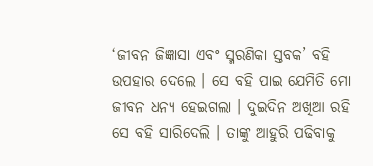‘ଜୀବନ ଜିଜ୍ଞାସା ଏବଂ ସ୍ମରଣିକା ସ୍ତବକ’ ବହି ଉପହାର ଦେଲେ । ସେ ବହି ପାଇ ଯେମିତି ମୋ ଜୀବନ ଧନ୍ୟ ହେଇଗଲା । ଦୁଇଦିନ ଅଖିଆ ରହି ସେ ବହି ସାରିଦେଲି । ତାଙ୍କୁ ଆହୁରି ପଢିବାକୁ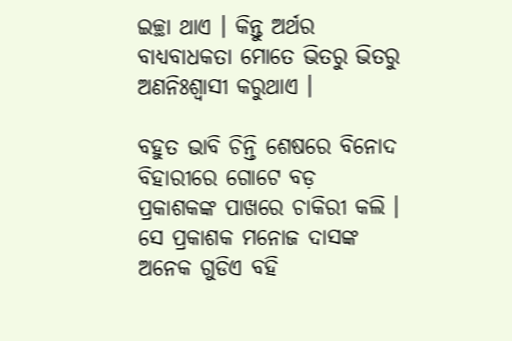ଇଚ୍ଛା ଥାଏ । କିନ୍ତୁ ଅର୍ଥର ବାଧ୍ୟବାଧକତା ମୋତେ ଭିତରୁ ଭିତରୁ ଅଣନିଃଶ୍ୱାସୀ କରୁଥାଏ ।

ବହୁତ ଭାବି ଚିନ୍ତି ଶେଷରେ ବିନୋଦ ବିହାରୀରେ ଗୋଟେ ବଡ଼ ପ୍ରକାଶକଙ୍କ ପାଖରେ ଚାକିରୀ କଲି । ସେ ପ୍ରକାଶକ ମନୋଜ ଦାସଙ୍କ ଅନେକ ଗୁଡିଏ ବହି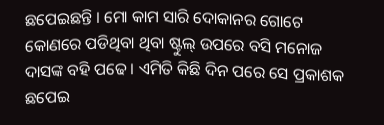ଛପେଇଛନ୍ତି । ମୋ କାମ ସାରି ଦୋକାନର ଗୋଟେ କୋଣରେ ପଡିଥିବା ଥିବା ଷ୍ଟୁଲ୍ ଉପରେ ବସି ମନୋଜ ଦାସଙ୍କ ବହି ପଢେ । ଏମିତି କିଛି ଦିନ ପରେ ସେ ପ୍ରକାଶକ ଛପେଇ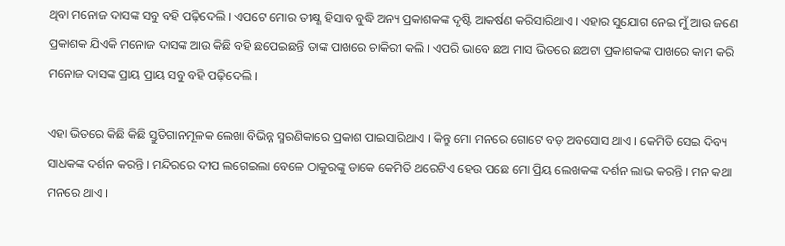ଥିବା ମନୋଜ ଦାସଙ୍କ ସବୁ ବହି ପଢ଼ିଦେଲି । ଏପଟେ ମୋର ତୀକ୍ଷ୍ଣ ହିସାବ ବୁଦ୍ଧି ଅନ୍ୟ ପ୍ରକାଶକଙ୍କ ଦୃଷ୍ଟି ଆକର୍ଷଣ କରିସାରିଥାଏ । ଏହାର ସୁଯୋଗ ନେଇ ମୁଁ ଆଉ ଜଣେ ପ୍ରକାଶକ ଯିଏକି ମନୋଜ ଦାସଙ୍କ ଆଉ କିଛି ବହି ଛପେଇଛନ୍ତି ତାଙ୍କ ପାଖରେ ଚାକିରୀ କଲି । ଏପରି ଭାବେ ଛଅ ମାସ ଭିତରେ ଛଅଟା ପ୍ରକାଶକଙ୍କ ପାଖରେ କାମ କରି ମନୋଜ ଦାସଙ୍କ ପ୍ରାୟ ପ୍ରାୟ ସବୁ ବହି ପଢ଼ିଦେଲି ।

ଏହା ଭିତରେ କିଛି କିଛି ସ୍ତୁତିଗାନମୂଳକ ଲେଖା ବିଭିନ୍ନ ସ୍ମରଣିକାରେ ପ୍ରକାଶ ପାଇସାରିଥାଏ । କିନ୍ତୁ ମୋ ମନରେ ଗୋଟେ ବଡ଼ ଅବସୋସ ଥାଏ । କେମିତି ସେଇ ଦିବ୍ୟ ସାଧକଙ୍କ ଦର୍ଶନ କରନ୍ତି । ମନ୍ଦିରରେ ଦୀପ ଲଗେଇଲା ବେଳେ ଠାକୁରଙ୍କୁ ଡାକେ କେମିତି ଥରେଟିଏ ହେଉ ପଛେ ମୋ ପ୍ରିୟ ଲେଖକଙ୍କ ଦର୍ଶନ ଲାଭ କରନ୍ତି । ମନ କଥା ମନରେ ଥାଏ ।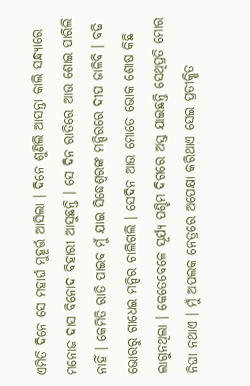ଏମିତି ଦିନେ ସେ ମହାର୍ଘ ମୁହୂର୍ତ୍ତ ଆସିଲା । ଦିନେ ଶୁଣିଲି ଆସନ୍ତା କାଲି ସନ୍ଧ୍ୟାରେ ମନୋଜ ଦାସ ବିନୋଦ ବିହାରୀ ଆସୁଛନ୍ତି । ସେ ଦିନ ରାତିରେ ଆଉ ଶୋଇ ପାରିଲି ନାହିଁ । କେମିତି ରାତି ପାଇବ ମୁଁ ଯାଇ ସିଦ୍ଧେଶ୍ୱରଙ୍କ ମନ୍ଦିରରେ ଦୀପ ଜାଳିବି । ବଢି ଭୋରରୁ ଗାଧେଇ ମନ୍ଦିର ଚାଲିଗଲି । ସେଦିନ ଆଉ ମୋତେ ଭୋକ ଶୋଷ କିଛି ଲାଗୁନଥିଲା । କେତେବେଳେ ସୂର୍ଯ୍ୟ ପଶ୍ଚିମ ଦିଗରେ ଅସ୍ତ ଯାଇଛନ୍ତି ସେଥିପ୍ରତି ମୋର ନିଘା ନଥାଏ । ମୁଁ ଅପଲକ ନେତ୍ରରେ ଅପେକ୍ଷା କରିଥାଏ ସେଇ ପ୍ରତୀକ୍ଷିତ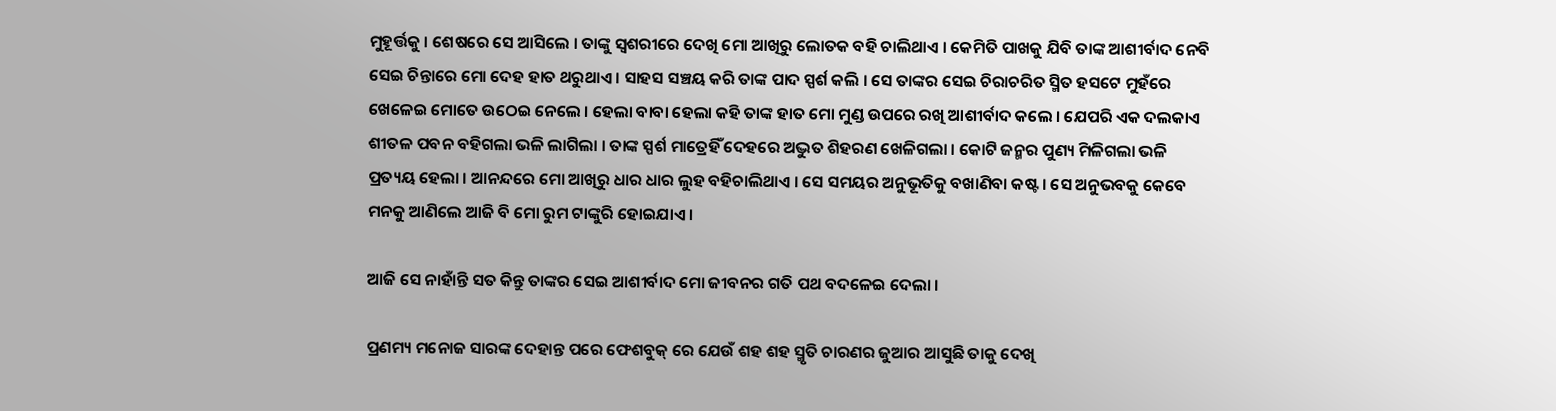ମୁହୂର୍ତ୍ତକୁ । ଶେଷରେ ସେ ଆସିଲେ । ତାଙ୍କୁ ସ୍ୱଶରୀରେ ଦେଖି ମୋ ଆଖିରୁ ଲୋତକ ବହି ଚାଲିଥାଏ । କେମିତି ପାଖକୁ ଯିବି ତାଙ୍କ ଆଶୀର୍ବାଦ ନେବି ସେଇ ଚିନ୍ତାରେ ମୋ ଦେହ ହାତ ଥରୁଥାଏ । ସାହସ ସଞ୍ଚୟ କରି ତାଙ୍କ ପାଦ ସ୍ପର୍ଶ କଲି । ସେ ତାଙ୍କର ସେଇ ଚିରାଚରିତ ସ୍ମିତ ହସଟେ ମୁହଁରେ ଖେଳେଇ ମୋତେ ଉଠେଇ ନେଲେ । ହେଲା ବାବା ହେଲା କହି ତାଙ୍କ ହାତ ମୋ ମୁଣ୍ଡ ଉପରେ ରଖି ଆଶୀର୍ବାଦ କଲେ । ଯେପରି ଏକ ଦଲକାଏ ଶୀତଳ ପବନ ବହିଗଲା ଭଳି ଲାଗିଲା । ତାଙ୍କ ସ୍ପର୍ଶ ମାତ୍ରେହିଁ ଦେହରେ ଅଦ୍ଭୁତ ଶିହରଣ ଖେଳିଗଲା । କୋଟି ଜନ୍ମର ପୁଣ୍ୟ ମିଳିଗଲା ଭଳି ପ୍ରତ୍ୟୟ ହେଲା । ଆନନ୍ଦରେ ମୋ ଆଖିରୁ ଧାର ଧାର ଲୁହ ବହିଚାଲିଥାଏ । ସେ ସମୟର ଅନୁଭୂତିକୁ ବଖାଣିବା କଷ୍ଟ । ସେ ଅନୁଭବକୁ କେବେ ମନକୁ ଆଣିଲେ ଆଜି ବି ମୋ ରୁମ ଟାଙ୍କୁରି ହୋଇଯାଏ ।

ଆଜି ସେ ନାହାଁନ୍ତି ସତ କିନ୍ତୁ ତାଙ୍କର ସେଇ ଆଶୀର୍ବାଦ ମୋ ଜୀବନର ଗତି ପଥ ବଦଳେଇ ଦେଲା ।

ପ୍ରଣମ୍ୟ ମନୋଜ ସାରଙ୍କ ଦେହାନ୍ତ ପରେ ଫେଶବୁକ୍ ରେ ଯେଉଁ ଶହ ଶହ ସ୍ମୃତି ଚାରଣର ଜୁଆର ଆସୁଛି ତାକୁ ଦେଖି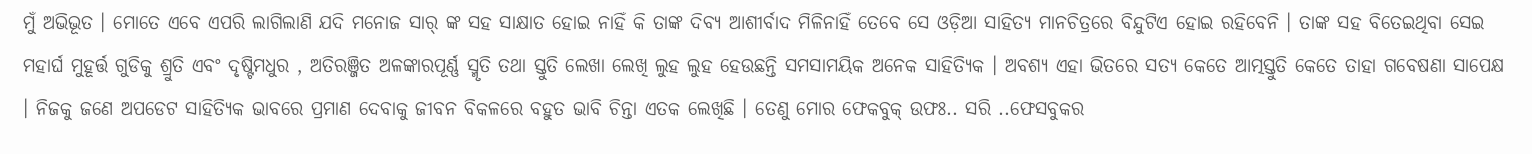ମୁଁ ଅଭିଭୂତ । ମୋତେ ଏବେ ଏପରି ଲାଗିଲାଣି ଯଦି ମନୋଜ ସାର୍ ଙ୍କ ସହ ସାକ୍ଷାତ ହୋଇ ନାହିଁ କି ତାଙ୍କ ଦିବ୍ୟ ଆଶୀର୍ବାଦ ମିଳିନାହିଁ ତେବେ ସେ ଓଡ଼ିଆ ସାହିତ୍ୟ ମାନଚିତ୍ରରେ ବିନ୍ଦୁଟିଏ ହୋଇ ରହିବେନି । ତାଙ୍କ ସହ ବିତେଇଥିବା ସେଇ ମହାର୍ଘ ମୁହୂର୍ତ୍ତ ଗୁଡିକୁ ଶ୍ରୁତି ଏବଂ ଦୃଷ୍ଟିମଧୁର , ଅତିରଞ୍ଜିତ ଅଳଙ୍କାରପୂର୍ଣ୍ଣ ସ୍ମୃତି ତଥା ସ୍ତୁତି ଲେଖା ଲେଖି ଲୁହ ଲୁହ ହେଉଛନ୍ତି ସମସାମୟିକ ଅନେକ ସାହିତ୍ୟିକ । ଅବଶ୍ୟ ଏହା ଭିତରେ ସତ୍ୟ କେତେ ଆତ୍ମସ୍ତୁତି କେତେ ତାହା ଗବେଷଣା ସାପେକ୍ଷ । ନିଜକୁ ଜଣେ ଅପଡେଟ ସାହିତ୍ୟିକ ଭାବରେ ପ୍ରମାଣ ଦେବାକୁ ଜୀବନ ବିକଳରେ ବହୁତ ଭାବି ଚିନ୍ତା ଏତକ ଲେଖିଛି । ତେଣୁ ମୋର ଫେକବୁକ୍ ଉଫଃ.. ସରି ..ଫେସବୁକର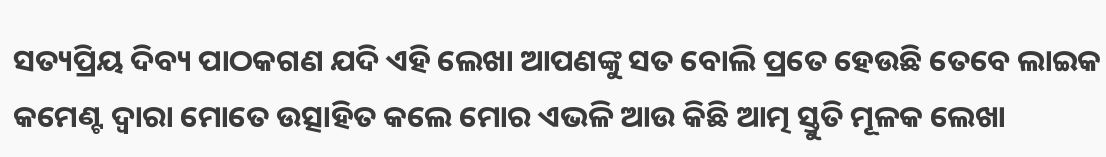ସତ୍ୟପ୍ରିୟ ଦିବ୍ୟ ପାଠକଗଣ ଯଦି ଏହି ଲେଖା ଆପଣଙ୍କୁ ସତ ବୋଲି ପ୍ରତେ ହେଉଛି ତେବେ ଲାଇକ କମେଣ୍ଟ ଦ୍ୱାରା ମୋତେ ଉତ୍ସାହିତ କଲେ ମୋର ଏଭଳି ଆଉ କିଛି ଆତ୍ମ ସ୍ତୁତି ମୂଳକ ଲେଖା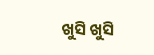ଖୁସି ଖୁସି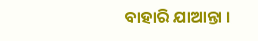ବାହାରି ଯାଆନ୍ତା ।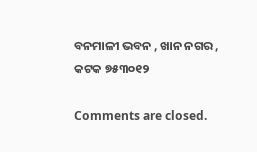ବନମାଳୀ ଭବନ , ଖାନ ନଗର ,
କଟକ ୭୫୩୦୧୨

Comments are closed.